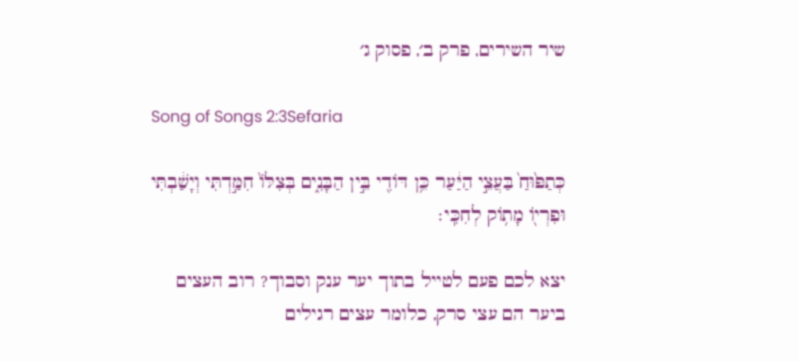שיר השירים, פרק ב׳, פסוק ג׳

Song of Songs 2:3Sefaria

כְּתַפּ֙וּחַ֙ בַּעֲצֵ֣י הַיַּ֔עַר כֵּ֥ן דּוֹדִ֖י בֵּ֣ין הַבָּנִ֑ים בְּצִלּוֹ֙ חִמַּ֣דְתִּי וְיָשַׁ֔בְתִּי וּפִרְי֖וֹ מָת֥וֹק לְחִכִּֽי׃

יצא לכם פעם לטייל בתוך יער ענק וסבוך? רוב העצים ביער הם עצי סרק, כלומר עצים רגילים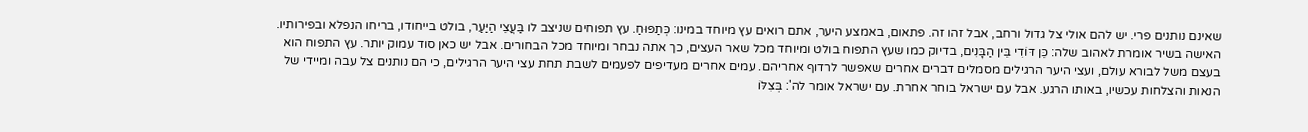שאינם נותנים פרי. יש להם אולי צל גדול ורחב, אבל זהו זה. פתאום, באמצע היער, אתם רואים עץ מיוחד במינו: כְּתַפּוּחַ. עץ תפוחים שניצב לו בַּעֲצֵי הַיַּעַר, בולט בייחודו, בריחו הנפלא ובפירותיו. האישה בשיר אומרת לאהוב שלה: כֵּן דּוֹדִי בֵּין הַבָּנִים, בדיוק כמו שעץ התפוח בולט ומיוחד מכל שאר העצים, כך אתה נבחר ומיוחד מכל הבחורים. אבל יש כאן סוד עמוק יותר. עץ התפוח הוא בעצם משל לבורא עולם, ועצי היער הרגילים מסמלים דברים אחרים שאפשר לרדוף אחריהם. עמים אחרים מעדיפים לפעמים לשבת תחת עצי היער הרגילים, כי הם נותנים צל עבה ומיידי של הנאות והצלחות עכשיו, באותו הרגע. אבל עם ישראל בוחר אחרת. עם ישראל אומר לה': בְּצִלּוֹ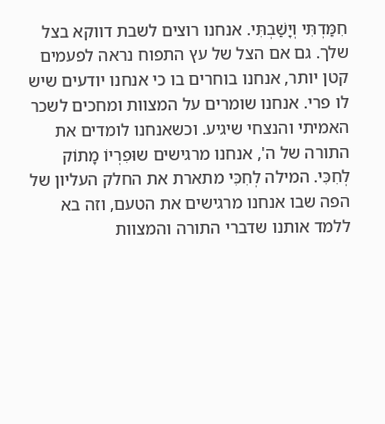חִמַּדְתִּי וְיָשַׁבְתִּי. אנחנו רוצים לשבת דווקא בצל שלך. גם אם הצל של עץ התפוח נראה לפעמים קטן יותר, אנחנו בוחרים בו כי אנחנו יודעים שיש לו פרי. אנחנו שומרים על המצוות ומחכים לשכר האמיתי והנצחי שיגיע. וכשאנחנו לומדים את התורה של ה', אנחנו מרגישים שוּפִרְיוֹ מָתוֹק לְחִכִּי. המילה לְחִכִּי מתארת את החלק העליון של הפה שבו אנחנו מרגישים את הטעם, וזה בא ללמד אותנו שדברי התורה והמצוות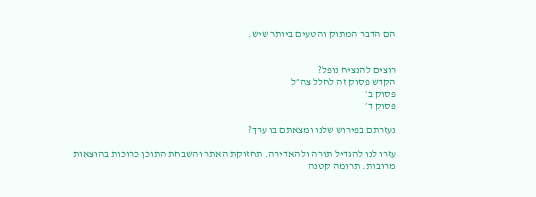הם הדבר המתוק והטעים ביותר שיש.


רוצים להנציח נופל?
הקדש פסוק זה לחלל צה״ל
פסוק ב׳
פסוק ד׳

נעזרתם בפירוש שלנו ומצאתם בו ערך?

עזרו לנו להגדיל תורה ולהאדירה. תחזוקת האתר והשבחת התוכן כרוכות בהוצאות מרובות. תרומה קטנה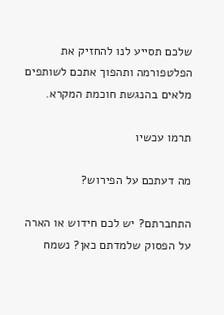שלכם תסייע לנו להחזיק את הפלטפורמה ותהפוך אתכם לשותפים מלאים בהנגשת חוכמת המקרא.

תרמו עכשיו

מה דעתכם על הפירוש?

התחברתם? יש לכם חידוש או הארה על הפסוק שלמדתם כאן? נשמח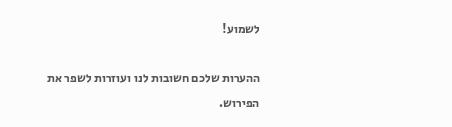לשמוע!

ההערות שלכם חשובות לנו ועוזרות לשפר את הפירוש.